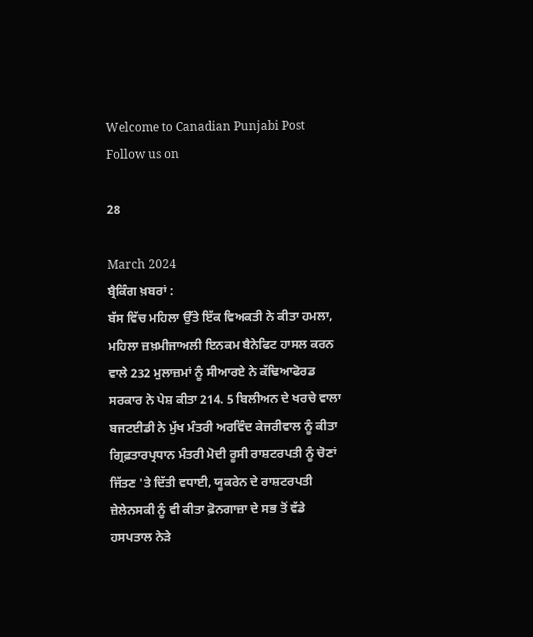Welcome to Canadian Punjabi Post
Follow us on

28

March 2024
ਬ੍ਰੈਕਿੰਗ ਖ਼ਬਰਾਂ :
ਬੱਸ ਵਿੱਚ ਮਹਿਲਾ ਉੱਤੇ ਇੱਕ ਵਿਅਕਤੀ ਨੇ ਕੀਤਾ ਹਮਲਾ, ਮਹਿਲਾ ਜ਼ਖ਼ਮੀਜਾਅਲੀ ਇਨਕਮ ਬੈਨੇਫਿਟ ਹਾਸਲ ਕਰਨ ਵਾਲੇ 232 ਮੁਲਾਜ਼ਮਾਂ ਨੂੰ ਸੀਆਰਏ ਨੇ ਕੱਢਿਆਫੋਰਡ ਸਰਕਾਰ ਨੇ ਪੇਸ਼ ਕੀਤਾ 214. 5 ਬਿਲੀਅਨ ਦੇ ਖਰਚੇ ਵਾਲਾ ਬਜਟਈਡੀ ਨੇ ਮੁੱਖ ਮੰਤਰੀ ਅਰਵਿੰਦ ਕੇਜਰੀਵਾਲ ਨੂੰ ਕੀਤਾ ਗ੍ਰਿਫ਼ਤਾਰਪ੍ਰਧਾਨ ਮੰਤਰੀ ਮੋਦੀ ਰੂਸੀ ਰਾਸ਼ਟਰਪਤੀ ਨੂੰ ਚੋਣਾਂ ਜਿੱਤਣ 'ਤੇ ਦਿੱਤੀ ਵਧਾਈ, ਯੂਕਰੇਨ ਦੇ ਰਾਸ਼ਟਰਪਤੀ ਜ਼ੇਲੇਨਸਕੀ ਨੂੰ ਵੀ ਕੀਤਾ ਫ਼ੋਨਗਾਜ਼ਾ ਦੇ ਸਭ ਤੋਂ ਵੱਡੇ ਹਸਪਤਾਲ ਨੇੜੇ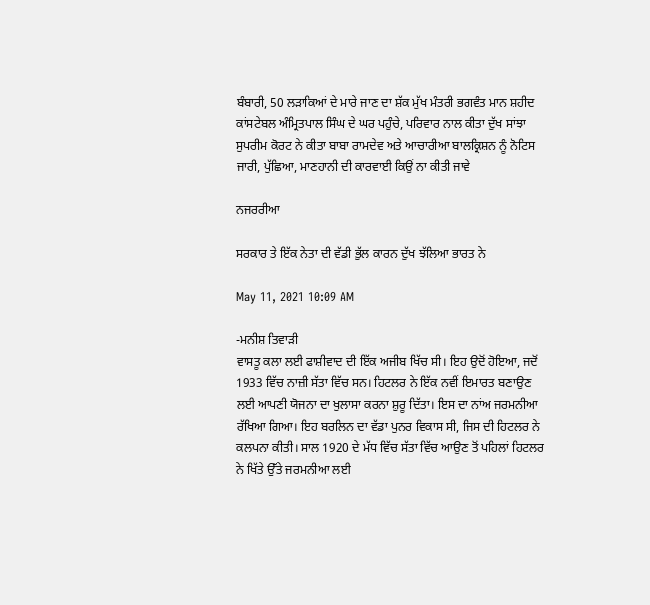ਬੰਬਾਰੀ, 50 ਲੜਾਕਿਆਂ ਦੇ ਮਾਰੇ ਜਾਣ ਦਾ ਸ਼ੱਕ ਮੁੱਖ ਮੰਤਰੀ ਭਗਵੰਤ ਮਾਨ ਸ਼ਹੀਦ ਕਾਂਸਟੇਬਲ ਅੰਮ੍ਰਿਤਪਾਲ ਸਿੰਘ ਦੇ ਘਰ ਪਹੁੰਚੇ, ਪਰਿਵਾਰ ਨਾਲ ਕੀਤਾ ਦੁੱਖ ਸਾਂਝਾ ਸੁਪਰੀਮ ਕੋਰਟ ਨੇ ਕੀਤਾ ਬਾਬਾ ਰਾਮਦੇਵ ਅਤੇ ਆਚਾਰੀਆ ਬਾਲਕ੍ਰਿਸ਼ਨ ਨੂੰ ਨੋਟਿਸ ਜਾਰੀ, ਪੁੱਛਿਆ, ਮਾਣਹਾਨੀ ਦੀ ਕਾਰਵਾਈ ਕਿਉਂ ਨਾ ਕੀਤੀ ਜਾਵੇ

ਨਜਰਰੀਆ

ਸਰਕਾਰ ਤੇ ਇੱਕ ਨੇਤਾ ਦੀ ਵੱਡੀ ਭੁੱਲ ਕਾਰਨ ਦੁੱਖ ਝੱਲਿਆ ਭਾਰਤ ਨੇ

May 11, 2021 10:09 AM

-ਮਨੀਸ਼ ਤਿਵਾੜੀ
ਵਾਸਤੂ ਕਲਾ ਲਈ ਫਾਸ਼ੀਵਾਦ ਦੀ ਇੱਕ ਅਜੀਬ ਖਿੱਚ ਸੀ। ਇਹ ਉਦੋਂ ਹੋਇਆ, ਜਦੋਂ 1933 ਵਿੱਚ ਨਾਜ਼ੀ ਸੱਤਾ ਵਿੱਚ ਸਨ। ਹਿਟਲਰ ਨੇ ਇੱਕ ਨਵੀਂ ਇਮਾਰਤ ਬਣਾਉਣ ਲਈ ਆਪਣੀ ਯੋਜਨਾ ਦਾ ਖੁਲਾਸਾ ਕਰਨਾ ਸ਼ੁਰੂ ਦਿੱਤਾ। ਇਸ ਦਾ ਨਾਂਅ ਜਰਮਨੀਆ ਰੱਖਿਆ ਗਿਆ। ਇਹ ਬਰਲਿਨ ਦਾ ਵੱਡਾ ਪੁਨਰ ਵਿਕਾਸ ਸੀ, ਜਿਸ ਦੀ ਹਿਟਲਰ ਨੇ ਕਲਪਨਾ ਕੀਤੀ। ਸਾਲ 1920 ਦੇ ਮੱਧ ਵਿੱਚ ਸੱਤਾ ਵਿੱਚ ਆਉਣ ਤੋਂ ਪਹਿਲਾਂ ਹਿਟਲਰ ਨੇ ਖਿੱਤੇ ਉੱਤੇ ਜਰਮਨੀਆ ਲਈ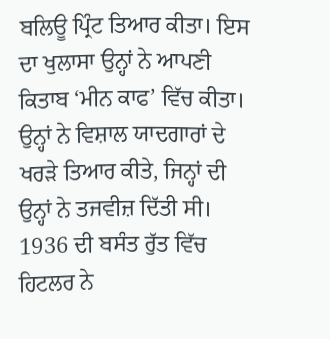ਬਲਿਊ ਪ੍ਰਿੰਟ ਤਿਆਰ ਕੀਤਾ। ਇਸ ਦਾ ਖੁਲਾਸਾ ਉਨ੍ਹਾਂ ਨੇ ਆਪਣੀ ਕਿਤਾਬ ‘ਮੀਨ ਕਾਫ’ ਵਿੱਚ ਕੀਤਾ। ਉਨ੍ਹਾਂ ਨੇ ਵਿਸ਼ਾਲ ਯਾਦਗਾਰਾਂ ਦੇ ਖਰੜੇ ਤਿਆਰ ਕੀਤੇ, ਜਿਨ੍ਹਾਂ ਦੀ ਉਨ੍ਹਾਂ ਨੇ ਤਜਵੀਜ਼ ਦਿੱਤੀ ਸੀ। 1936 ਦੀ ਬਸੰਤ ਰੁੱਤ ਵਿੱਚ ਹਿਟਲਰ ਨੇ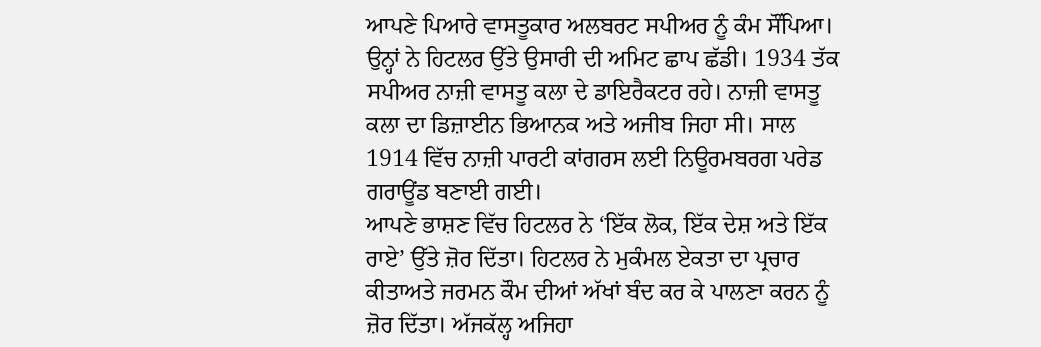ਆਪਣੇ ਪਿਆਰੇ ਵਾਸਤੂਕਾਰ ਅਲਬਰਟ ਸਪੀਅਰ ਨੂੰ ਕੰਮ ਸੌਂਪਿਆ। ਉਨ੍ਹਾਂ ਨੇ ਹਿਟਲਰ ਉੱਤੇ ਉਸਾਰੀ ਦੀ ਅਮਿਟ ਛਾਪ ਛੱਡੀ। 1934 ਤੱਕ ਸਪੀਅਰ ਨਾਜ਼ੀ ਵਾਸਤੂ ਕਲਾ ਦੇ ਡਾਇਰੈਕਟਰ ਰਹੇ। ਨਾਜ਼ੀ ਵਾਸਤੂ ਕਲਾ ਦਾ ਡਿਜ਼ਾਈਨ ਭਿਆਨਕ ਅਤੇ ਅਜੀਬ ਜਿਹਾ ਸੀ। ਸਾਲ 1914 ਵਿੱਚ ਨਾਜ਼ੀ ਪਾਰਟੀ ਕਾਂਗਰਸ ਲਈ ਨਿਊਰਮਬਰਗ ਪਰੇਡ ਗਰਾਊਂਡ ਬਣਾਈ ਗਈ।
ਆਪਣੇ ਭਾਸ਼ਣ ਵਿੱਚ ਹਿਟਲਰ ਨੇ ‘ਇੱਕ ਲੋਕ, ਇੱਕ ਦੇਸ਼ ਅਤੇ ਇੱਕ ਰਾਏ’ ਉੱਤੇ ਜ਼ੋਰ ਦਿੱਤਾ। ਹਿਟਲਰ ਨੇ ਮੁਕੰਮਲ ਏਕਤਾ ਦਾ ਪ੍ਰਚਾਰ ਕੀਤਾਅਤੇ ਜਰਮਨ ਕੌਮ ਦੀਆਂ ਅੱਖਾਂ ਬੰਦ ਕਰ ਕੇ ਪਾਲਣਾ ਕਰਨ ਨੂੰ ਜ਼ੋਰ ਦਿੱਤਾ। ਅੱਜਕੱਲ੍ਹ ਅਜਿਹਾ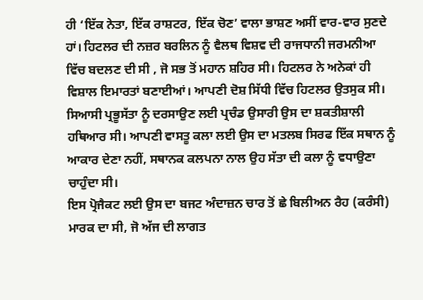ਹੀ ‘ਇੱਕ ਨੇਤਾ, ਇੱਕ ਰਾਸ਼ਟਰ, ਇੱਕ ਚੋਣ’ ਵਾਲਾ ਭਾਸ਼ਣ ਅਸੀਂ ਵਾਰ-ਵਾਰ ਸੁਣਦੇ ਹਾਂ। ਹਿਟਲਰ ਦੀ ਨਜ਼ਰ ਬਰਲਿਨ ਨੂੰ ਵੈਲਥ ਵਿਸ਼ਵ ਦੀ ਰਾਜਧਾਨੀ ਜਰਮਨੀਆ ਵਿੱਚ ਬਦਲਣ ਦੀ ਸੀ , ਜੋ ਸਭ ਤੋਂ ਮਹਾਨ ਸ਼ਹਿਰ ਸੀ। ਹਿਟਲਰ ਨੇ ਅਨੇਕਾਂ ਹੀ ਵਿਸ਼ਾਲ ਇਮਾਰਤਾਂ ਬਣਾਈਆਂ। ਆਪਣੀ ਦੋਸ਼ ਸਿੱਧੀ ਵਿੱਚ ਹਿਟਲਰ ਉਤਸੁਕ ਸੀ। ਸਿਆਸੀ ਪ੍ਰਭੂਸੱਤਾ ਨੂੰ ਦਰਸਾਉਣ ਲਈ ਪ੍ਰਚੰਡ ਉਸਾਰੀ ਉਸ ਦਾ ਸ਼ਕਤੀਸ਼ਾਲੀ ਹਥਿਆਰ ਸੀ। ਆਪਣੀ ਵਾਸਤੂ ਕਲਾ ਲਈ ਉਸ ਦਾ ਮਤਲਬ ਸਿਰਫ ਇੱਕ ਸਥਾਨ ਨੂੰ ਆਕਾਰ ਦੇਣਾ ਨਹੀਂ, ਸਥਾਨਕ ਕਲਪਨਾ ਨਾਲ ਉਹ ਸੱਤਾ ਦੀ ਕਲਾ ਨੂੰ ਵਧਾਉਣਾ ਚਾਹੁੰਦਾ ਸੀ।
ਇਸ ਪ੍ਰੋਜੈਕਟ ਲਈ ਉਸ ਦਾ ਬਜਟ ਅੰਦਾਜ਼ਨ ਚਾਰ ਤੋਂ ਛੇ ਬਿਲੀਅਨ ਰੈਹ (ਕਰੰਸੀ) ਮਾਰਕ ਦਾ ਸੀ, ਜੋ ਅੱਜ ਦੀ ਲਾਗਤ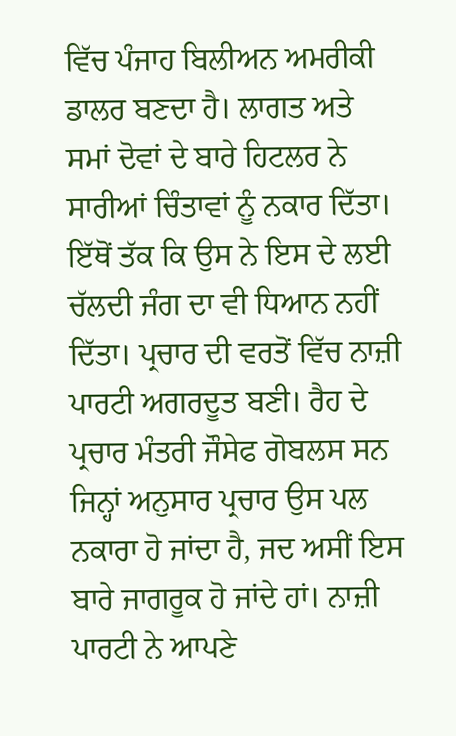ਵਿੱਚ ਪੰਜਾਹ ਬਿਲੀਅਨ ਅਮਰੀਕੀ ਡਾਲਰ ਬਣਦਾ ਹੈ। ਲਾਗਤ ਅਤੇ ਸਮਾਂ ਦੋਵਾਂ ਦੇ ਬਾਰੇ ਹਿਟਲਰ ਨੇ ਸਾਰੀਆਂ ਚਿੰਤਾਵਾਂ ਨੂੰ ਨਕਾਰ ਦਿੱਤਾ। ਇੱਥੋਂ ਤੱਕ ਕਿ ਉਸ ਨੇ ਇਸ ਦੇ ਲਈ ਚੱਲਦੀ ਜੰਗ ਦਾ ਵੀ ਧਿਆਨ ਨਹੀਂ ਦਿੱਤਾ। ਪ੍ਰਚਾਰ ਦੀ ਵਰਤੋਂ ਵਿੱਚ ਨਾਜ਼ੀ ਪਾਰਟੀ ਅਗਰਦੂਤ ਬਣੀ। ਰੈਹ ਦੇ ਪ੍ਰਚਾਰ ਮੰਤਰੀ ਜੌਸੇਫ ਗੋਬਲਸ ਸਨ ਜਿਨ੍ਹਾਂ ਅਨੁਸਾਰ ਪ੍ਰਚਾਰ ਉਸ ਪਲ ਨਕਾਰਾ ਹੋ ਜਾਂਦਾ ਹੈ, ਜਦ ਅਸੀਂ ਇਸ ਬਾਰੇ ਜਾਗਰੂਕ ਹੋ ਜਾਂਦੇ ਹਾਂ। ਨਾਜ਼ੀ ਪਾਰਟੀ ਨੇ ਆਪਣੇ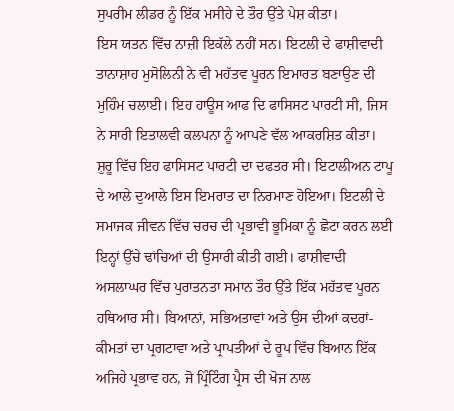ਸੁਪਰੀਮ ਲੀਡਰ ਨੂੰ ਇੱਕ ਮਸੀਹੇ ਦੇ ਤੌਰ ਉੱਤੇ ਪੇਸ਼ ਕੀਤਾ।
ਇਸ ਯਤਨ ਵਿੱਚ ਨਾਜ਼ੀ ਇਕੱਲੇ ਨਹੀਂ ਸਨ। ਇਟਲੀ ਦੇ ਫਾਸ਼ੀਵਾਦੀ ਤਾਨਾਸ਼ਾਹ ਮੁਸੋਲਿਨੀ ਨੇ ਵੀ ਮਹੱਤਵ ਪੂਰਨ ਇਮਾਰਤ ਬਣਾਉਣ ਦੀ ਮੁਹਿੰਮ ਚਲਾਈ। ਇਹ ਹਾਊਸ ਆਫ ਦਿ ਫਾਸਿਸਟ ਪਾਰਟੀ ਸੀ, ਜਿਸ ਨੇ ਸਾਰੀ ਇਤਾਲਵੀ ਕਲਪਨਾ ਨੂੰ ਆਪਣੇ ਵੱਲ ਆਕਰਸ਼ਿਤ ਕੀਤਾ। ਸ਼ੁਰੂ ਵਿੱਚ ਇਹ ਫਾਸਿਸਟ ਪਾਰਟੀ ਦਾ ਦਫਤਰ ਸੀ। ਇਟਾਲੀਅਨ ਟਾਪੂ ਦੇ ਆਲੇ ਦੁਆਲੇ ਇਸ ਇਮਰਾਤ ਦਾ ਨਿਰਮਾਣ ਹੋਇਆ। ਇਟਲੀ ਦੇ ਸਮਾਜਕ ਜੀਵਨ ਵਿੱਚ ਚਰਚ ਦੀ ਪ੍ਰਭਾਵੀ ਭੂਮਿਕਾ ਨੂੰ ਛੋਟਾ ਕਰਨ ਲਈ ਇਨ੍ਹਾਂ ਉੱਚੇ ਢਾਂਚਿਆਂ ਦੀ ਉਸਾਰੀ ਕੀਤੀ ਗਈ। ਫਾਸ਼ੀਵਾਦੀ ਅਸਲਾਘਰ ਵਿੱਚ ਪੁਰਾਤਨਤਾ ਸਮਾਨ ਤੌਰ ਉੱਤੇ ਇੱਕ ਮਹੱਤਵ ਪੂਰਨ ਹਥਿਆਰ ਸੀ। ਬਿਆਨਾਂ, ਸਭਿਅਤਾਵਾਂ ਅਤੇ ਉਸ ਦੀਆਂ ਕਦਰਾਂ-ਕੀਮਤਾਂ ਦਾ ਪ੍ਰਗਟਾਵਾ ਅਤੇ ਪ੍ਰਾਪਤੀਆਂ ਦੇ ਰੂਪ ਵਿੱਚ ਬਿਆਨ ਇੱਕ ਅਜਿਹੇ ਪ੍ਰਭਾਵ ਹਨ, ਜੋ ਪ੍ਰਿੰਟਿੰਗ ਪ੍ਰੈਸ ਦੀ ਖੋਜ ਨਾਲ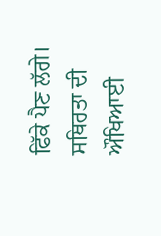ਫਿੱਕੇ ਪੈਣ ਲੱਗੇ। ਸਥਿਰਤਾ ਦੀ ਔਖਿਆਈ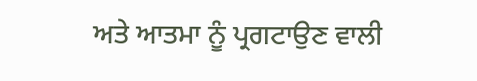ਅਤੇ ਆਤਮਾ ਨੂੰ ਪ੍ਰਗਟਾਉਣ ਵਾਲੀ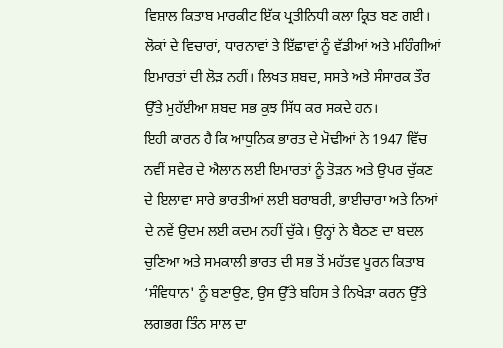ਵਿਸ਼ਾਲ ਕਿਤਾਬ ਮਾਰਕੀਟ ਇੱਕ ਪ੍ਰਤੀਨਿਧੀ ਕਲਾ ਕ੍ਰਿਤ ਬਣ ਗਈ। ਲੋਕਾਂ ਦੇ ਵਿਚਾਰਾਂ, ਧਾਰਨਾਵਾਂ ਤੇ ਇੱਛਾਵਾਂ ਨੂੰ ਵੱਡੀਆਂ ਅਤੇ ਮਹਿੰਗੀਆਂ ਇਮਾਰਤਾਂ ਦੀ ਲੋੜ ਨਹੀਂ। ਲਿਖਤ ਸ਼ਬਦ, ਸਸਤੇ ਅਤੇ ਸੰਸਾਰਕ ਤੌਰ ਉੱਤੇ ਮੁਹੱਈਆ ਸ਼ਬਦ ਸਭ ਕੁਝ ਸਿੱਧ ਕਰ ਸਕਦੇ ਹਨ।
ਇਹੀ ਕਾਰਨ ਹੈ ਕਿ ਆਧੁਨਿਕ ਭਾਰਤ ਦੇ ਮੋਢੀਆਂ ਨੇ 1947 ਵਿੱਚ ਨਵੀਂ ਸਵੇਰ ਦੇ ਐਲਾਨ ਲਈ ਇਮਾਰਤਾਂ ਨੂੰ ਤੋੜਨ ਅਤੇ ਉਪਰ ਚੁੱਕਣ ਦੇ ਇਲਾਵਾ ਸਾਰੇ ਭਾਰਤੀਆਂ ਲਈ ਬਰਾਬਰੀ, ਭਾਈਚਾਰਾ ਅਤੇ ਨਿਆਂ ਦੇ ਨਵੇਂ ਉਦਮ ਲਈ ਕਦਮ ਨਹੀਂ ਚੁੱਕੇ। ਉਨ੍ਹਾਂ ਨੇ ਬੈਠਣ ਦਾ ਬਦਲ ਚੁਣਿਆ ਅਤੇ ਸਮਕਾਲੀ ਭਾਰਤ ਦੀ ਸਭ ਤੋਂ ਮਹੱਤਵ ਪੂਰਨ ਕਿਤਾਬ ‘ਸੰਵਿਧਾਨ' ਨੂੰ ਬਣਾਉਣ, ਉਸ ਉੱਤੇ ਬਹਿਸ ਤੇ ਨਿਖੇੜਾ ਕਰਨ ਉੱਤੇ ਲਗਭਗ ਤਿੰਨ ਸਾਲ ਦਾ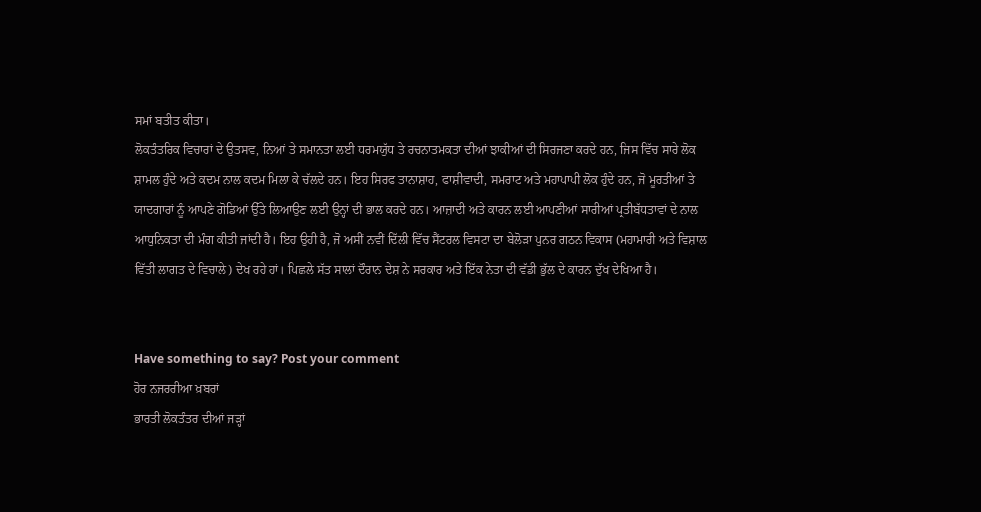ਸਮਾਂ ਬਤੀਤ ਕੀਤਾ।
ਲੋਕਤੰਤਰਿਕ ਵਿਚਾਰਾਂ ਦੇ ਉਤਸਵ, ਨਿਆਂ ਤੇ ਸਮਾਨਤਾ ਲਈ ਧਰਮਯੁੱਧ ਤੇ ਰਚਨਾਤਮਕਤਾ ਦੀਆਂ ਝਾਕੀਆਂ ਦੀ ਸਿਰਜਣਾ ਕਰਦੇ ਹਨ, ਜਿਸ ਵਿੱਚ ਸਾਰੇ ਲੋਕ ਸ਼ਾਮਲ ਹੁੰਦੇ ਅਤੇ ਕਦਮ ਨਾਲ ਕਦਮ ਮਿਲਾ ਕੇ ਚੱਲਦੇ ਹਨ। ਇਹ ਸਿਰਫ ਤਾਨਾਸ਼ਾਹ, ਫਾਸ਼ੀਵਾਦੀ, ਸਮਰਾਟ ਅਤੇ ਮਹਾਪਾਪੀ ਲੋਕ ਹੁੰਦੇ ਹਨ, ਜੋ ਮੂਰਤੀਆਂ ਤੇ ਯਾਦਗਾਰਾਂ ਨੂੰ ਆਪਣੇ ਗੋਡਿਆਂ ਉੱਤੇ ਲਿਆਉਣ ਲਈ ਉਨ੍ਹਾਂ ਦੀ ਭਾਲ ਕਰਦੇ ਹਨ। ਆਜ਼ਾਦੀ ਅਤੇ ਕਾਰਨ ਲਈ ਆਪਣੀਆਂ ਸਾਰੀਆਂ ਪ੍ਰਤੀਬੱਧਤਾਵਾਂ ਦੇ ਨਾਲ ਆਧੁਨਿਕਤਾ ਦੀ ਮੰਗ ਕੀਤੀ ਜਾਂਦੀ ਹੈ। ਇਹ ਉਹੀ ਹੈ, ਜੋ ਅਸੀਂ ਨਵੀਂ ਦਿੱਲੀ ਵਿੱਚ ਸੈਂਟਰਲ ਵਿਸਟਾ ਦਾ ਬੇਲੋੜਾ ਪੁਨਰ ਗਠਨ ਵਿਕਾਸ (ਮਹਾਮਾਰੀ ਅਤੇ ਵਿਸ਼ਾਲ ਵਿੱਤੀ ਲਾਗਤ ਦੇ ਵਿਚਾਲੇ) ਦੇਖ ਰਹੇ ਹਾਂ। ਪਿਛਲੇ ਸੱਤ ਸਾਲਾਂ ਦੌਰਾਨ ਦੇਸ਼ ਨੇ ਸਰਕਾਰ ਅਤੇ ਇੱਕ ਨੇਤਾ ਦੀ ਵੱਡੀ ਭੁੱਲ ਦੇ ਕਾਰਨ ਦੁੱਖ ਦੇਖਿਆ ਹੈ।


Have something to say? Post your comment
ਹੋਰ ਨਜਰਰੀਆ ਖ਼ਬਰਾਂ
ਭਾਰਤੀ ਲੋਕਤੰਤਰ ਦੀਆਂ ਜੜ੍ਹਾਂ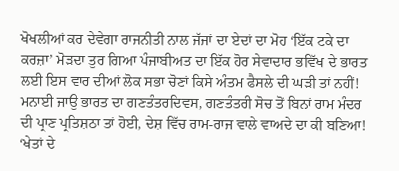ਖੋਖਲੀਆਂ ਕਰ ਦੇਵੇਗਾ ਰਾਜਨੀਤੀ ਨਾਲ ਜੱਜਾਂ ਦਾ ਏਦਾਂ ਦਾ ਮੋਹ ‘ਇੱਕ ਟਕੇ ਦਾ ਕਰਜ਼ਾ’ ਮੋੜਦਾ ਤੁਰ ਗਿਆ ਪੰਜਾਬੀਅਤ ਦਾ ਇੱਕ ਹੋਰ ਸੇਵਾਦਾਰ ਭਵਿੱਖ ਦੇ ਭਾਰਤ ਲਈ ਇਸ ਵਾਰ ਦੀਆਂ ਲੋਕ ਸਭਾ ਚੋਣਾਂ ਕਿਸੇ ਅੰਤਮ ਫੈਸਲੇ ਦੀ ਘੜੀ ਤਾਂ ਨਹੀਂ! ਮਨਾਈ ਜਾਉ ਭਾਰਤ ਦਾ ਗਣਤੰਤਰਦਿਵਸ, ਗਣਤੰਤਰੀ ਸੋਚ ਤੋਂ ਬਿਨਾਂ ਰਾਮ ਮੰਦਰ ਦੀ ਪ੍ਰਾਣ ਪ੍ਰਤਿਸ਼ਠਾ ਤਾਂ ਹੋਈ, ਦੇਸ਼ ਵਿੱਚ ਰਾਮ-ਰਾਜ ਵਾਲੇ ਵਾਅਦੇ ਦਾ ਕੀ ਬਣਿਆ! ‘ਖੇਤਾਂ ਦੇ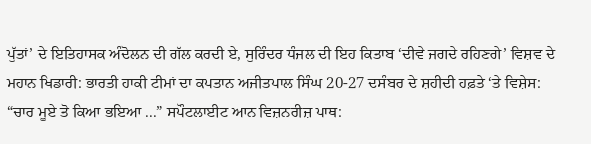ਪੁੱਤਾਂ’ ਦੇ ਇਤਿਹਾਸਕ ਅੰਦੋਲਨ ਦੀ ਗੱਲ ਕਰਦੀ ਏ, ਸੁਰਿੰਦਰ ਧੰਜਲ ਦੀ ਇਹ ਕਿਤਾਬ ‘ਦੀਵੇ ਜਗਦੇ ਰਹਿਣਗੇ’ ਵਿਸ਼ਵ ਦੇ ਮਹਾਨ ਖਿਡਾਰੀ: ਭਾਰਤੀ ਹਾਕੀ ਟੀਮਾਂ ਦਾ ਕਪਤਾਨ ਅਜੀਤਪਾਲ ਸਿੰਘ 20-27 ਦਸੰਬਰ ਦੇ ਸ਼ਹੀਦੀ ਹਫ਼ਤੇ ‘ਤੇ ਵਿਸ਼ੇਸ: “ਚਾਰ ਮੂਏ ਤੋ ਕਿਆ ਭਇਆ ...” ਸਪੌਟਲਾਈਟ ਆਨ ਵਿਜ਼ਨਰੀਜ਼ ਪਾਥ: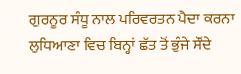ਗੁਰਨੂਰ ਸੰਧੂ ਨਾਲ ਪਰਿਵਰਤਨ ਪੈਦਾ ਕਰਨਾ ਲੁਧਿਆਣਾ ਵਿਚ ਬਿਨ੍ਹਾਂ ਛੱਤ ਤੋਂ ਭੁੰਜੇ ਸੌਂਦੇ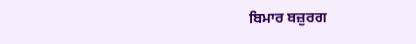ਬਿਮਾਰ ਬਜ਼ੁਰਗ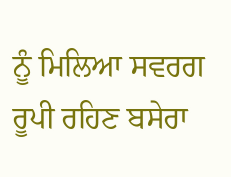ਨੂੰ ਮਿਲਿਆ ਸਵਰਗ ਰੂਪੀ ਰਹਿਣ ਬਸੇਰਾ